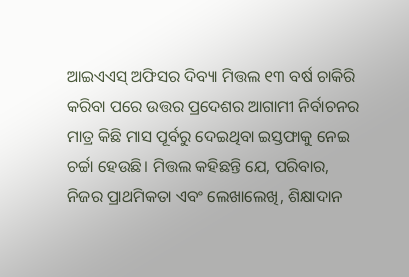ଆଇଏଏସ୍ ଅଫିସର ଦିବ୍ୟା ମିତ୍ତଲ ୧୩ ବର୍ଷ ଚାକିରି କରିବା ପରେ ଉତ୍ତର ପ୍ରଦେଶର ଆଗାମୀ ନିର୍ବାଚନର ମାତ୍ର କିଛି ମାସ ପୂର୍ବରୁ ଦେଇଥିବା ଇସ୍ତଫାକୁ ନେଇ ଚର୍ଚ୍ଚା ହେଉଛି। ମିତ୍ତଲ କହିଛନ୍ତି ଯେ, ପରିବାର, ନିଜର ପ୍ରାଥମିକତା ଏବଂ ଲେଖାଲେଖି, ଶିକ୍ଷାଦାନ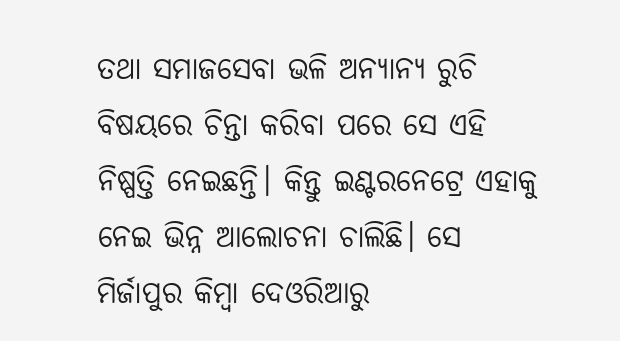ତଥା ସମାଜସେବା ଭଳି ଅନ୍ୟାନ୍ୟ ରୁଚି ବିଷୟରେ ଚିନ୍ତା କରିବା ପରେ ସେ ଏହି ନିଷ୍ପତ୍ତି ନେଇଛନ୍ତି। କିନ୍ତୁ ଇଣ୍ଟରନେଟ୍ରେ ଏହାକୁ ନେଇ ଭିନ୍ନ ଆଲୋଚନା ଚାଲିଛି। ସେ ମିର୍ଜାପୁର କିମ୍ବା ଦେଓରିଆରୁ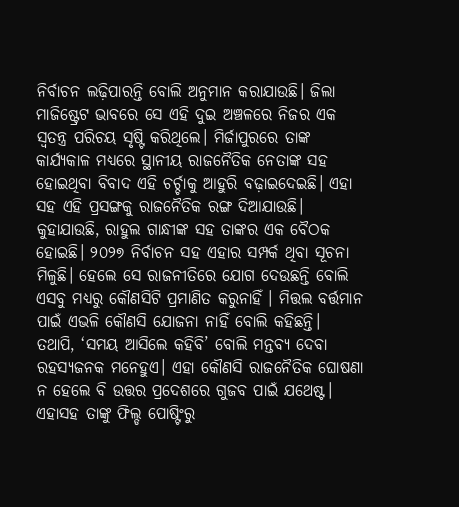ନିର୍ବାଚନ ଲଢ଼ିପାରନ୍ତି ବୋଲି ଅନୁମାନ କରାଯାଉଛି। ଜିଲା ମାଜିଷ୍ଟ୍ରେଟ ଭାବରେ ସେ ଏହି ଦୁଇ ଅଞ୍ଚଳରେ ନିଜର ଏକ ସ୍ବତନ୍ତ୍ର ପରିଚୟ ସୃଷ୍ଟି କରିଥିଲେ। ମିର୍ଜାପୁରରେ ତାଙ୍କ କାର୍ଯ୍ୟକାଳ ମଧ୍ୟରେ ସ୍ଥାନୀୟ ରାଜନୈତିକ ନେତାଙ୍କ ସହ ହୋଇଥିବା ବିବାଦ ଏହି ଚର୍ଚ୍ଚାକୁ ଆହୁରି ବଢ଼ାଇଦେଇଛି। ଏହା ସହ ଏହି ପ୍ରସଙ୍ଗକୁ ରାଜନୈତିକ ରଙ୍ଗ ଦିଆଯାଉଛି। କୁହାଯାଉଛି, ରାହୁଲ ଗାନ୍ଧୀଙ୍କ ସହ ତାଙ୍କର ଏକ ବୈଠକ ହୋଇଛି। ୨୦୨୭ ନିର୍ବାଚନ ସହ ଏହାର ସମ୍ପର୍କ ଥିବା ସୂଚନା ମିଳୁଛି। ହେଲେ ସେ ରାଜନୀତିରେ ଯୋଗ ଦେଉଛନ୍ତି ବୋଲି ଏସବୁ ମଧ୍ୟରୁ କୌଣସିଟି ପ୍ରମାଣିତ କରୁନାହିଁ । ମିତ୍ତଲ ବର୍ତ୍ତମାନ ପାଇଁ ଏଭଳି କୌଣସି ଯୋଜନା ନାହିଁ ବୋଲି କହିଛନ୍ତି। ତଥାପି, ‘ସମୟ ଆସିଲେ କହିବି’ ବୋଲି ମନ୍ତବ୍ୟ ଦେବା ରହସ୍ୟଜନକ ମନେହୁଏ। ଏହା କୌଣସି ରାଜନୈତିକ ଘୋଷଣା ନ ହେଲେ ବି ଉତ୍ତର ପ୍ରଦେଶରେ ଗୁଜବ ପାଇଁ ଯଥେଷ୍ଟ। ଏହାସହ ତାଙ୍କୁ ଫିଲ୍ଡ ପୋଷ୍ଟିଂରୁ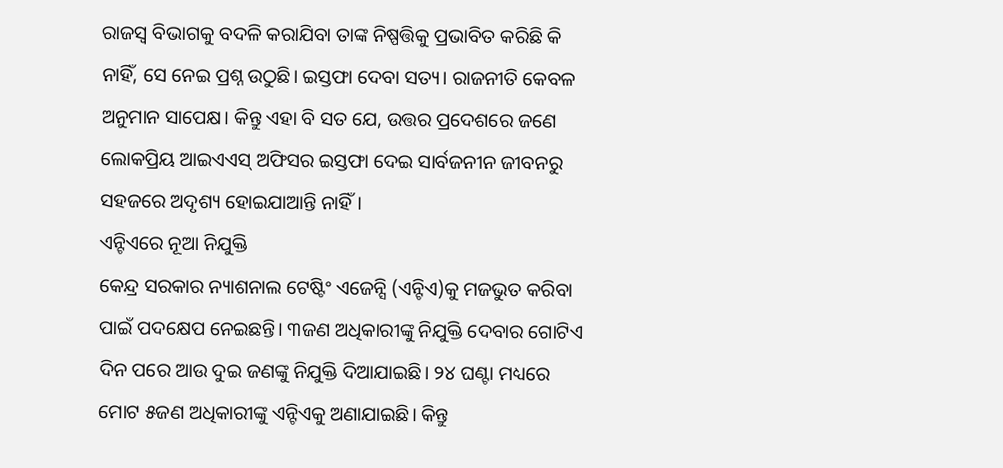ରାଜସ୍ବ ବିଭାଗକୁ ବଦଳି କରାଯିବା ତାଙ୍କ ନିଷ୍ପତ୍ତିକୁ ପ୍ରଭାବିତ କରିଛି କି ନାହିଁ, ସେ ନେଇ ପ୍ରଶ୍ନ ଉଠୁଛି। ଇସ୍ତଫା ଦେବା ସତ୍ୟ। ରାଜନୀତି କେବଳ ଅନୁମାନ ସାପେକ୍ଷ। କିନ୍ତୁ ଏହା ବି ସତ ଯେ, ଉତ୍ତର ପ୍ରଦେଶରେ ଜଣେ ଲୋକପ୍ରିୟ ଆଇଏଏସ୍ ଅଫିସର ଇସ୍ତଫା ଦେଇ ସାର୍ବଜନୀନ ଜୀବନରୁ ସହଜରେ ଅଦୃଶ୍ୟ ହୋଇଯାଆନ୍ତି ନାହିଁ।
ଏନ୍ଟିଏରେ ନୂଆ ନିଯୁକ୍ତି
କେନ୍ଦ୍ର ସରକାର ନ୍ୟାଶନାଲ ଟେଷ୍ଟିଂ ଏଜେନ୍ସି (ଏନ୍ଟିଏ)କୁ ମଜଭୁତ କରିବା ପାଇଁ ପଦକ୍ଷେପ ନେଇଛନ୍ତି। ୩ଜଣ ଅଧିକାରୀଙ୍କୁ ନିଯୁକ୍ତି ଦେବାର ଗୋଟିଏ ଦିନ ପରେ ଆଉ ଦୁଇ ଜଣଙ୍କୁ ନିଯୁକ୍ତି ଦିଆଯାଇଛି। ୨୪ ଘଣ୍ଟା ମଧ୍ୟରେ ମୋଟ ୫ଜଣ ଅଧିକାରୀଙ୍କୁ ଏନ୍ଟିଏକୁ ଅଣାଯାଇଛି। କିନ୍ତୁ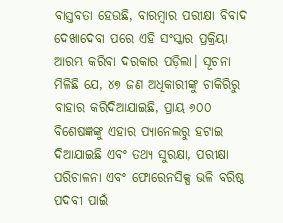ବାସ୍ତବତା ହେଉଛି, ବାରମ୍ବାର ପରୀକ୍ଷା ବିବାଦ ଦେଖାଦେବା ପରେ ଏହି ସଂସ୍କାର ପ୍ରକ୍ରିୟା ଆରମ୍ଭ କରିବା ଦରକାର ପଡ଼ିଲା। ସୂଚନା ମିଳିଛି ଯେ, ୪୭ ଜଣ ଅଧିକାରୀଙ୍କୁ ଚାକିରିରୁ ବାହାର କରିଦିଆଯାଇଛି, ପ୍ରାୟ ୬୦୦ ବିଶେଷଜ୍ଞଙ୍କୁ ଏହାର ପ୍ୟାନେଲରୁ ହଟାଇ ଦିଆଯାଇଛି ଏବଂ ତଥ୍ୟ ସୁରକ୍ଷା, ପରୀକ୍ଷା ପରିଚାଳନା ଏବଂ ଫୋରେନସିକ୍ସ ଭଳି ବରିଷ୍ଠ ପଦବୀ ପାଇଁ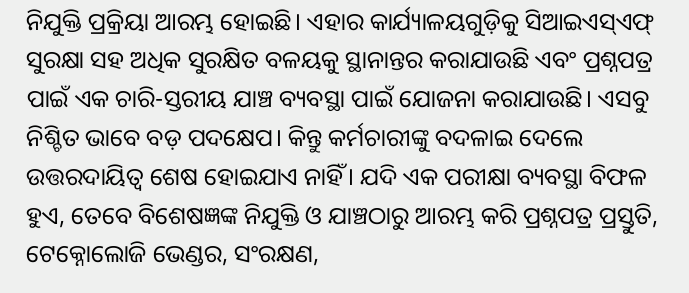ନିଯୁକ୍ତି ପ୍ରକ୍ରିୟା ଆରମ୍ଭ ହୋଇଛି। ଏହାର କାର୍ଯ୍ୟାଳୟଗୁଡ଼ିକୁ ସିଆଇଏସ୍ଏଫ୍ ସୁରକ୍ଷା ସହ ଅଧିକ ସୁରକ୍ଷିତ ବଳୟକୁ ସ୍ଥାନାନ୍ତର କରାଯାଉଛି ଏବଂ ପ୍ରଶ୍ନପତ୍ର ପାଇଁ ଏକ ଚାରି-ସ୍ତରୀୟ ଯାଞ୍ଚ ବ୍ୟବସ୍ଥା ପାଇଁ ଯୋଜନା କରାଯାଉଛି। ଏସବୁ ନିଶ୍ଚିତ ଭାବେ ବଡ଼ ପଦକ୍ଷେପ। କିନ୍ତୁ କର୍ମଚାରୀଙ୍କୁ ବଦଳାଇ ଦେଲେ ଉତ୍ତରଦାୟିତ୍ୱ ଶେଷ ହୋଇଯାଏ ନାହିଁ। ଯଦି ଏକ ପରୀକ୍ଷା ବ୍ୟବସ୍ଥା ବିଫଳ ହୁଏ, ତେବେ ବିଶେଷଜ୍ଞଙ୍କ ନିଯୁକ୍ତି ଓ ଯାଞ୍ଚଠାରୁ ଆରମ୍ଭ କରି ପ୍ରଶ୍ନପତ୍ର ପ୍ରସ୍ତୁତି, ଟେକ୍ନୋଲୋଜି ଭେଣ୍ଡର, ସଂରକ୍ଷଣ,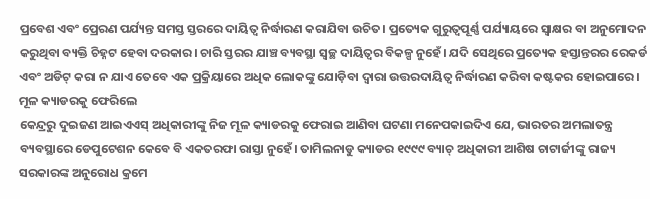ପ୍ରବେଶ ଏବଂ ପ୍ରେରଣ ପର୍ଯ୍ୟନ୍ତ ସମସ୍ତ ସ୍ତରରେ ଦାୟିତ୍ୱ ନିର୍ଦ୍ଧାରଣ କରାଯିବା ଉଚିତ। ପ୍ରତ୍ୟେକ ଗୁରୁତ୍ୱପୂର୍ଣ୍ଣ ପର୍ଯ୍ୟାୟରେ ସ୍ବାକ୍ଷର ବା ଅନୁମୋଦନ କରୁଥିବା ବ୍ୟକ୍ତି ଚିହ୍ନଟ ହେବା ଦରକାର। ଚାରି ସ୍ତରର ଯାଞ୍ଚ ବ୍ୟବସ୍ଥା ସ୍ବଚ୍ଛ ଦାୟିତ୍ୱର ବିକଳ୍ପ ନୁହେଁ। ଯଦି ସେଥିରେ ପ୍ରତ୍ୟେକ ହସ୍ତାନ୍ତରର ରେକର୍ଡ ଏବଂ ଅଡିଟ୍ କରା ନ ଯାଏ ତେବେ ଏକ ପ୍ରକ୍ରିୟାରେ ଅଧିକ ଲୋକଙ୍କୁ ଯୋଡ଼ିବା ଦ୍ୱାରା ଉତ୍ତରଦାୟିତ୍ୱ ନିର୍ଦ୍ଧାରଣ କରିବା କଷ୍ଟକର ହୋଇପାରେ।
ମୂଳ କ୍ୟାଡରକୁ ଫେରିଲେ
କେନ୍ଦ୍ରରୁ ଦୁଇଜଣ ଆଇଏଏସ୍ ଅଧିକାରୀଙ୍କୁ ନିଜ ମୂଳ କ୍ୟାଡରକୁ ଫେରାଇ ଆଣିବା ଘଟଣା ମନେପକାଇଦିଏ ଯେ, ଭାରତର ଅମଲାତନ୍ତ୍ର ବ୍ୟବସ୍ଥାରେ ଡେପୁଟେଶନ କେବେ ବି ଏକତରଫା ରାସ୍ତା ନୁହେଁ। ତାମିଲନାଡୁ କ୍ୟାଡର ୧୯୯୯ ବ୍ୟାଚ୍ ଅଧିକାରୀ ଆଶିଷ ଚାଟାର୍ଜୀଙ୍କୁ ରାଜ୍ୟ ସରକାରଙ୍କ ଅନୁରୋଧ କ୍ରମେ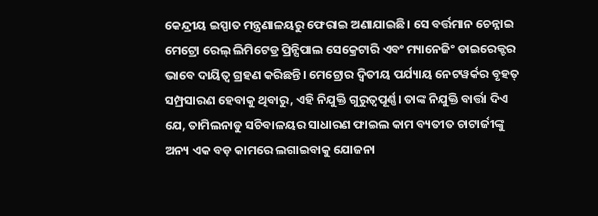କେନ୍ଦ୍ରୀୟ ଇସ୍ପାତ ମନ୍ତ୍ରଣାଳୟରୁ ଫେରାଇ ଅଣାଯାଇଛି। ସେ ବର୍ତ୍ତମାନ ଚେନ୍ନାଇ ମେଟ୍ରୋ ରେଲ୍ ଲିମିଟେଡ୍ର ପ୍ରିନ୍ସିପାଲ ସେକ୍ରେଟାରି ଏବଂ ମ୍ୟାନେଜିଂ ଡାଇରେକ୍ଟର ଭାବେ ଦାୟିତ୍ୱ ଗ୍ରହଣ କରିଛନ୍ତି। ମେଟ୍ରୋର ଦ୍ୱିତୀୟ ପର୍ଯ୍ୟାୟ ନେଟୱର୍କର ବୃହତ୍ ସମ୍ପ୍ରସାରଣ ହେବାକୁ ଥିବାରୁ, ଏହି ନିଯୁକ୍ତି ଗୁରୁତ୍ୱପୂର୍ଣ୍ଣ। ତାଙ୍କ ନିଯୁକ୍ତି ବାର୍ତ୍ତା ଦିଏ ଯେ, ତାମିଲନାଡୁ ସଚିବାଳୟର ସାଧାରଣ ଫାଇଲ କାମ ବ୍ୟତୀତ ଚାଟାର୍ଜୀଙ୍କୁ ଅନ୍ୟ ଏକ ବଡ଼ କାମରେ ଲଗାଇବାକୁ ଯୋଜନା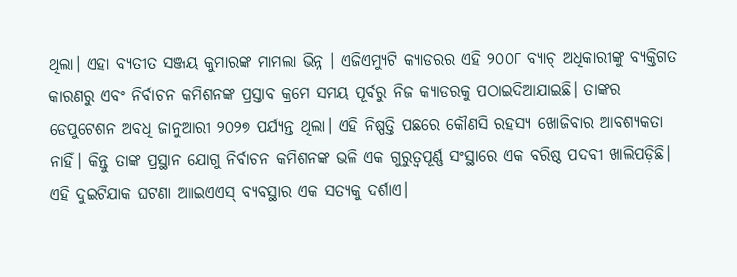ଥିଲା। ଏହା ବ୍ୟତୀତ ସଞ୍ଜୟ କୁମାରଙ୍କ ମାମଲା ଭିନ୍ନ । ଏଜିଏମ୍ୟୁଟି କ୍ୟାଡରର ଏହି ୨୦୦୮ ବ୍ୟାଚ୍ ଅଧିକାରୀଙ୍କୁ ବ୍ୟକ୍ତିଗତ କାରଣରୁ ଏବଂ ନିର୍ବାଚନ କମିଶନଙ୍କ ପ୍ରସ୍ତାବ କ୍ରମେ ସମୟ ପୂର୍ବରୁ ନିଜ କ୍ୟାଡରକୁ ପଠାଇଦିଆଯାଇଛି। ତାଙ୍କର ଡେପୁଟେଶନ ଅବଧି ଜାନୁଆରୀ ୨୦୨୭ ପର୍ଯ୍ୟନ୍ତ ଥିଲା। ଏହି ନିଷ୍ପତ୍ତି ପଛରେ କୌଣସି ରହସ୍ୟ ଖୋଜିବାର ଆବଶ୍ୟକତା ନାହିଁ। କିନ୍ତୁ ତାଙ୍କ ପ୍ରସ୍ଥାନ ଯୋଗୁ ନିର୍ବାଚନ କମିଶନଙ୍କ ଭଳି ଏକ ଗୁରୁତ୍ୱପୂର୍ଣ୍ଣ ସଂସ୍ଥାରେ ଏକ ବରିଷ୍ଠ ପଦବୀ ଖାଲିପଡ଼ିଛି। ଏହି ଦୁଇଟିଯାକ ଘଟଣା ଆାଇଏଏସ୍ ବ୍ୟବସ୍ଥାର ଏକ ସତ୍ୟକୁ ଦର୍ଶାଏ।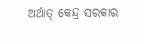ଅର୍ଥାତ୍ କେନ୍ଦ୍ର ସରକାର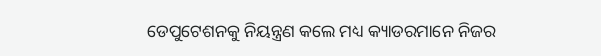ଡେପୁଟେଶନକୁ ନିୟନ୍ତ୍ରଣ କଲେ ମଧ୍ୟ କ୍ୟାଡରମାନେ ନିଜର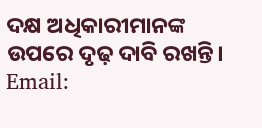ଦକ୍ଷ ଅଧିକାରୀମାନଙ୍କ ଉପରେ ଦୃଢ଼ ଦାବି ରଖନ୍ତି।
Email: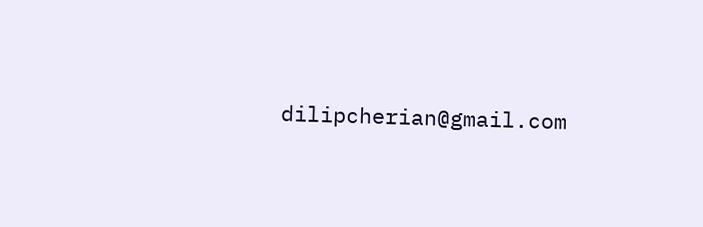dilipcherian@gmail.com